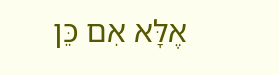אֶלָּא אִם כֵּן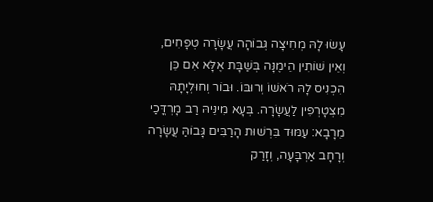עָשׂוּ לָהּ מְחִיצָה גְּבוֹהָה עֲשָׂרָה טְפָחִים, וְאֵין שׁוֹתִין הֵימֶנָּה בְּשַׁבָּת אֶלָּא אִם כֵּן הִכְנִיס לָהּ רֹאשׁוֹ וְרוּבּוֹ. וּבוֹר וְחוּלְיָתָהּ מִצְטָרְפִין לַעֲשָׂרָה. בְּעָא מִינֵּיהּ רַב מָרְדֳּכַי מֵרָבָא: עַמּוּד בִּרְשׁוּת הָרַבִּים גָּבוֹהַּ עֲשָׂרָה וְרָחָב אַרְבָּעָה, וְזָרַק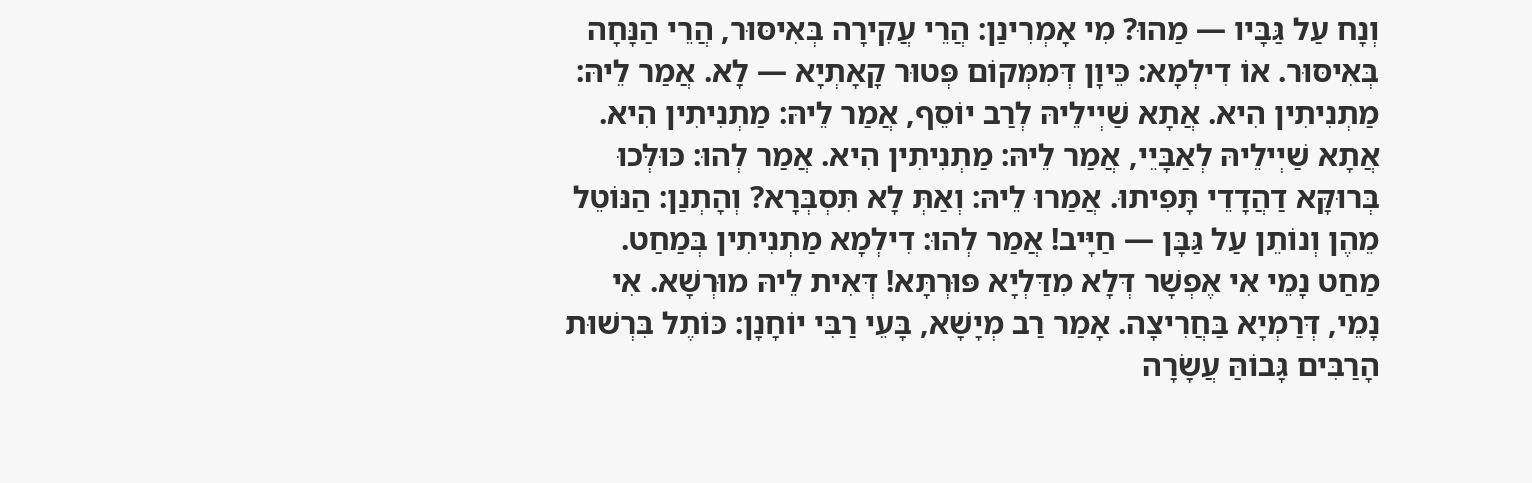וְנָח עַל גַּבָּיו — מַהוּ? מִי אָמְרִינַן: הֲרֵי עֲקִירָה בְּאִיסּוּר, הֲרֵי הַנָּחָה בְּאִיסּוּר. אוֹ דִילְמָא: כֵּיוָן דְּמִמְּקוֹם פְּטוּר קָאָתְיָא — לָא. אֲמַר לֵיהּ: מַתְנִיתִין הִיא. אֲתָא שַׁיְילֵיהּ לְרַב יוֹסֵף, אֲמַר לֵיהּ: מַתְנִיתִין הִיא. אֲתָא שַׁיְילֵיהּ לְאַבָּיֵי, אֲמַר לֵיהּ: מַתְנִיתִין הִיא. אֲמַר לְהוּ: כּוּלְּכוּ בְּרוּקָּא דַהֲדָדֵי תָּפִיתוּ. אֲמַרוּ לֵיהּ: וְאַתְּ לָא תִּסְבְּרָא? וְהָתְנַן: הַנּוֹטֵל מֵהֶן וְנוֹתֵן עַל גַּבָּן — חַיָּיב! אֲמַר לְהוּ: דִילְמָא מַתְנִיתִין בְּמַחַט. מַחַט נָמֵי אִי אֶפְשָׁר דְּלָא מִדַּלְיָא פּוּרְתָּא! דְּאִית לֵיהּ מוּרְשָׁא. אִי נָמֵי, דְּרַמְיָא בַּחֲרִיצָה. אָמַר רַב מְיָשָׁא, בָּעֵי רַבִּי יוֹחָנָן: כּוֹתֶל בִּרְשׁוּת הָרַבִּים גָּבוֹהַּ עֲשָׂרָה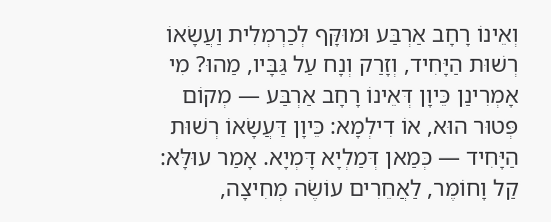וְאֵינוֹ רָחָב אַרְבַּע וּמוּקָּף לְכַרְמְלִית וַעֲשָׂאוֹ רְשׁוּת הַיָּחִיד, וְזָרַק וְנָח עַל גַּבָּיו, מַהוּ? מִי אָמְרִינַן כֵּיוָן דְּאֵינוֹ רָחָב אַרְבַּע — מְקוֹם פְּטוּר הוּא, אוֹ דִילְמָא: כֵּיוָן דַּעֲשָׂאוֹ רְשׁוּת הַיָּחִיד — כְּמַאן דְּמַלְיָא דָּמְיָא. אָמַר עוּלָּא: קַל וָחוֹמֶר, לַאֲחֵרִים עוֹשֶׂה מְחִיצָה,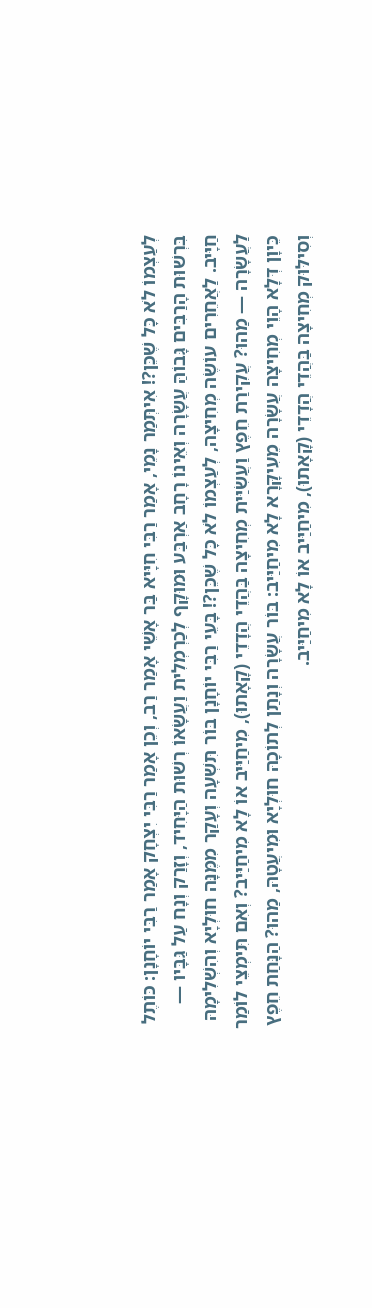לְעַצְמוֹ לֹא כׇּל שֶׁכֵּן?! אִיתְּמַר נָמֵי, אָמַר רַבִּי חִיָּיא בַּר אָשֵׁי אָמַר רַב, וְכֵן אָמַר רַבִּי יִצְחָק אָמַר רַבִּי יוֹחָנָן: כּוֹתֶל בִּרְשׁוּת הָרַבִּים גָּבוֹהַּ עֲשָׂרָה וְאֵינוֹ רָחָב אַרְבַּע וּמוּקָּף לְכַרְמְלִית וַעֲשָׂאוֹ רְשׁוּת הַיָּחִיד, וְזָרַק וְנָח עַל גַּבָּיו — חַיָּיב. לַאֲחֵרִים עוֹשֶׂה מְחִיצָה, לְעַצְמוֹ לֹא כׇּל שֶׁכֵּן?! בָּעֵי רַבִּי יוֹחָנָן בּוֹר תִּשְׁעָה וְעָקַר מִמֶּנָּה חוּלְיָא וְהִשְׁלִימָהּ לַעֲשָׂרָה — מַהוּ? עֲקִירַת חֵפֶץ וַעֲשִׂיַּית מְחִיצָה בַּהֲדֵי הֲדָדֵי (קָאָתוּ), מִיחַיַּיב אוֹ לָא מִיחַיַּיב? וְאִם תִּימְצֵי לוֹמַר כֵּיוָן דְּלָא הָוֵי מְחִיצָה עֲשָׂרָה מֵעִיקָּרָא לָא מִיחַיַּיב: בּוֹר עֲשָׂרָה וְנָתַן לְתוֹכָהּ חוּלְיָא וּמִיעֲטָהּ, מַהוּ? הַנָּחַת חֵפֶץ וְסִילּוּק מְחִיצָה בַּהֲדֵי הֲדָדֵי (קָאָתוּ), מִיחַיַּיב אוֹ לָא מִיחַיַּיב.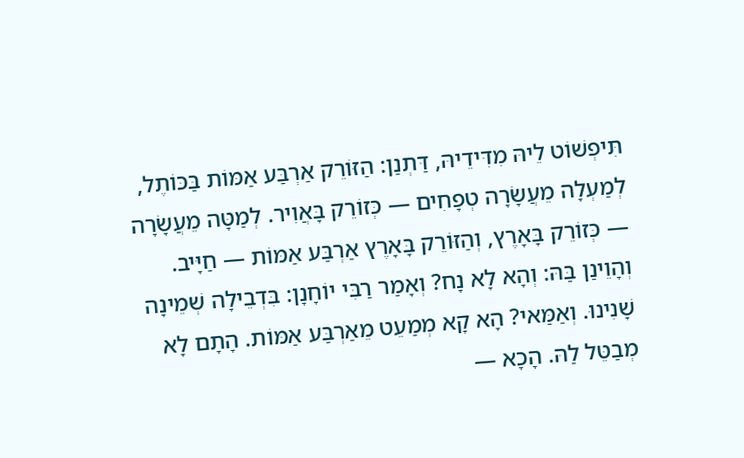תִּיפְשׁוֹט לֵיהּ מִדִּידֵיהּ, דַּתְנַן: הַזּוֹרֵק אַרְבַּע אַמּוֹת בַּכּוֹתֶל, לְמַעְלָה מֵעֲשָׂרָה טְפָחִים — כְּזוֹרֵק בָּאֲוִיר. לְמַטָּה מֵעֲשָׂרָה — כְּזוֹרֵק בָּאָרֶץ, וְהַזּוֹרֵק בָּאָרֶץ אַרְבַּע אַמּוֹת — חַיָּיב. וְהָוֵינַן בַּהּ: וְהָא לָא נָח? וְאָמַר רַבִּי יוֹחָנָן: בִּדְבֵילָה שְׁמֵינָה שָׁנִינוּ. וְאַמַּאי? הָא קָא מְמַעֵט מֵאַרְבַּע אַמּוֹת. הָתָם לָא מְבַטֵּל לַהּ. הָכָא —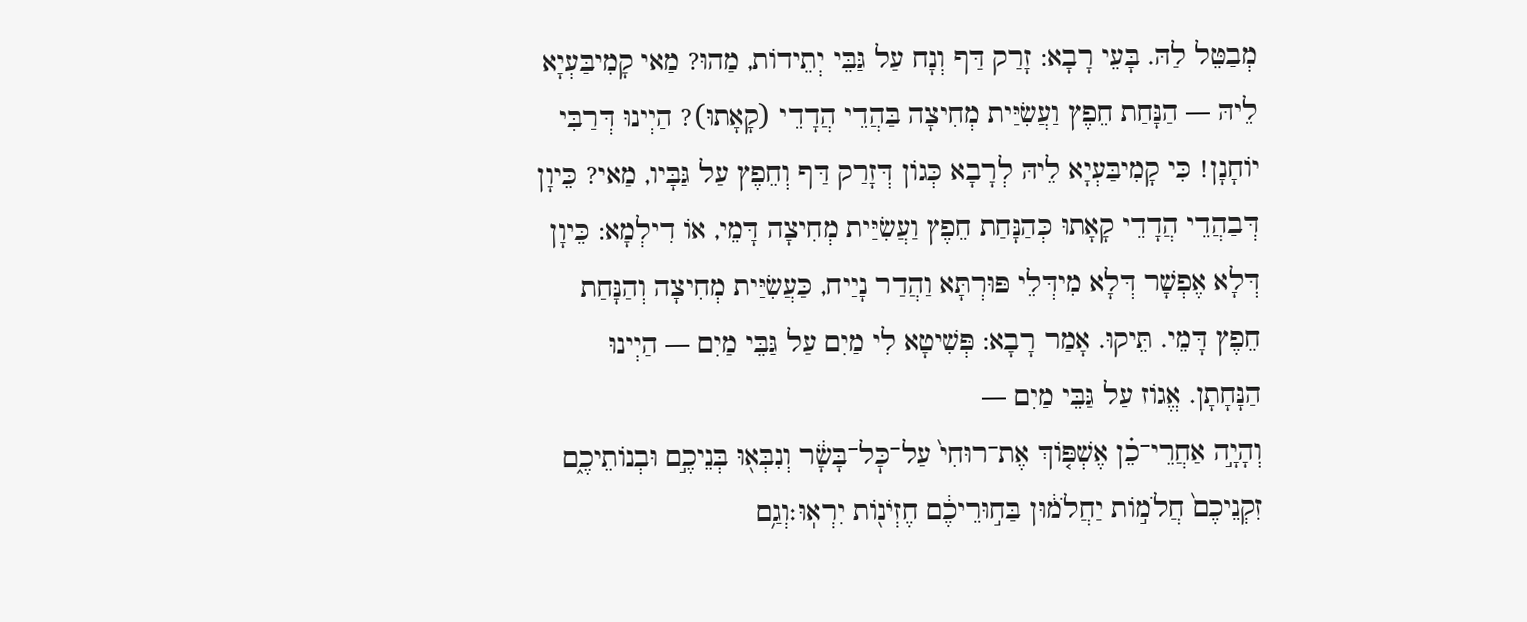מְבַטֵּל לַהּ. בָּעֵי רָבָא: זָרַק דַּף וְנָח עַל גַּבֵּי יְתֵידוֹת, מַהוּ? מַאי קָמִיבַּעְיָא לֵיהּ — הַנָּחַת חֵפֶץ וַעֲשִׂיַּית מְחִיצָה בַּהֲדֵי הֲדָדֵי (קָאָתוּ)? הַיְינוּ דְּרַבִּי יוֹחָנָן! כִּי קָמִיבַּעְיָא לֵיהּ לְרָבָא כְּגוֹן דְּזָרַק דַּף וְחֵפֶץ עַל גַּבָּיו, מַאי? כֵּיוָן דְּבַהֲדֵי הֲדָדֵי קָאָתוּ כְּהַנָּחַת חֵפֶץ וַעֲשִׂיַּית מְחִיצָה דָּמֵי, אוֹ דִילְמָא: כֵּיוָן דְּלָא אֶפְשָׁר דְּלָא מִידְּלֵי פּוּרְתָּא וַהֲדַר נָיַיח, כַּעֲשִׂיַּית מְחִיצָה וְהַנָּחַת חֵפֶץ דָּמֵי. תֵּיקוּ. אָמַר רָבָא: פְּשִׁיטָא לִי מַיִם עַל גַּבֵּי מַיִם — הַיְינוּ הַנָּחָתָן. אֱגוֹז עַל גַּבֵּי מַיִם —
וְהָיָ֣ה אַחֲרֵי־כֵ֗ן אֶשְׁפּ֤וֹךְ אֶת־רוּחִי֙ עַל־כׇּל־בָּשָׂ֔ר וְנִבְּא֖וּ בְּנֵיכֶ֣ם וּבְנוֹתֵיכֶ֑ם זִקְנֵיכֶם֙ חֲלֹמ֣וֹת יַחֲלֹמ֔וּן בַּח֣וּרֵיכֶ֔ם חֶזְיֹנ֖וֹת יִרְאֽוּ׃וְגַ֥ם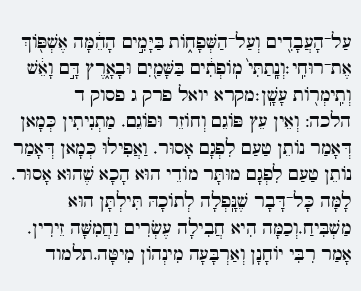עַל־הָעֲבָדִ֖ים וְעַל־הַשְּׁפָח֑וֹת בַּיָּמִ֣ים הָהֵ֔מָּה אֶשְׁפּ֖וֹךְ אֶת־רוּחִֽי׃וְנָֽתַתִּי֙ מֽוֹפְתִ֔ים בַּשָּׁמַ֖יִם וּבָאָ֑רֶץ דָּ֣ם וָאֵ֔שׁ וְתִֽימְר֖וֹת עָשָֽׁן׃מקרא יואל פרק ג פסוק ד
הלכה: וְאֵין עֵץ פּוֹגֵם וְחוֹזֵר וּפוֹגֵם. מַתְנִיתִין כְּמָאן דְּאָמַר נוֹתֵן טַעַם לִפְגָם אָסוּר. וַאֲפִילוּ כְּמָאן דְּאָמַר נוֹתֵן טַעַם לִפְגָם מוּתָּר מוֹדֵי הוּא הָכָא שֶׁהוּא אָסוּר. לָמָּה כָּל־דָּבָר שֶׁנָּֽפְלָה לְתוֹכָהּ תִּילְתָּן הוּא מַשְׁבִּיחַ.וְכַמָּה הִיא חֲבִילָה עֶשְׂרִים וַחֲמִשָּׁה זֵירִין. אָמַר רִבִּי יוֹחָנָן וְאַרְבָּעָה מִינְהוֹן מִיטָּה.תלמוד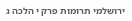ירושלמי תרומות פרק י הלכה ג